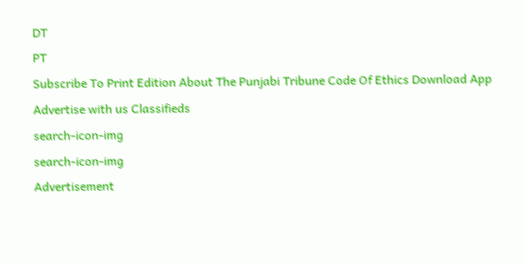DT
PT
Subscribe To Print Edition About The Punjabi Tribune Code Of Ethics Download App Advertise with us Classifieds
search-icon-img
search-icon-img
Advertisement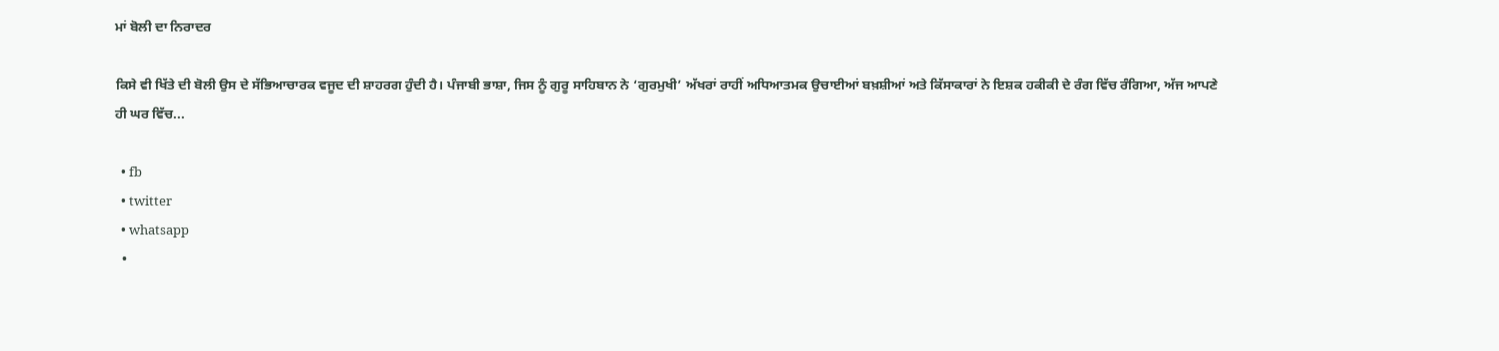ਮਾਂ ਬੋਲੀ ਦਾ ਨਿਰਾਦਰ

ਕਿਸੇ ਵੀ ਖਿੱਤੇ ਦੀ ਬੋਲੀ ਉਸ ਦੇ ਸੱਭਿਆਚਾਰਕ ਵਜੂਦ ਦੀ ਸ਼ਾਹਰਗ ਹੁੰਦੀ ਹੈ। ਪੰਜਾਬੀ ਭਾਸ਼ਾ, ਜਿਸ ਨੂੰ ਗੁਰੂ ਸਾਹਿਬਾਨ ਨੇ ‘ਗੁਰਮੁਖੀ’ ਅੱਖਰਾਂ ਰਾਹੀਂ ਅਧਿਆਤਮਕ ਉਚਾਈਆਂ ਬਖ਼ਸ਼ੀਆਂ ਅਤੇ ਕਿੱਸਾਕਾਰਾਂ ਨੇ ਇਸ਼ਕ ਹਕੀਕੀ ਦੇ ਰੰਗ ਵਿੱਚ ਰੰਗਿਆ, ਅੱਜ ਆਪਣੇ ਹੀ ਘਰ ਵਿੱਚ...

  • fb
  • twitter
  • whatsapp
  •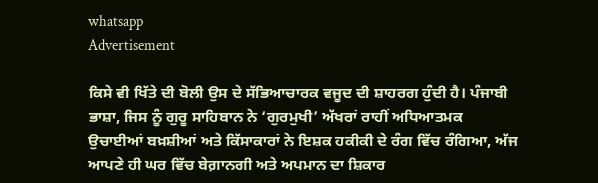whatsapp
Advertisement

ਕਿਸੇ ਵੀ ਖਿੱਤੇ ਦੀ ਬੋਲੀ ਉਸ ਦੇ ਸੱਭਿਆਚਾਰਕ ਵਜੂਦ ਦੀ ਸ਼ਾਹਰਗ ਹੁੰਦੀ ਹੈ। ਪੰਜਾਬੀ ਭਾਸ਼ਾ, ਜਿਸ ਨੂੰ ਗੁਰੂ ਸਾਹਿਬਾਨ ਨੇ ‘ਗੁਰਮੁਖੀ’ ਅੱਖਰਾਂ ਰਾਹੀਂ ਅਧਿਆਤਮਕ ਉਚਾਈਆਂ ਬਖ਼ਸ਼ੀਆਂ ਅਤੇ ਕਿੱਸਾਕਾਰਾਂ ਨੇ ਇਸ਼ਕ ਹਕੀਕੀ ਦੇ ਰੰਗ ਵਿੱਚ ਰੰਗਿਆ, ਅੱਜ ਆਪਣੇ ਹੀ ਘਰ ਵਿੱਚ ਬੇਗ਼ਾਨਗੀ ਅਤੇ ਅਪਮਾਨ ਦਾ ਸ਼ਿਕਾਰ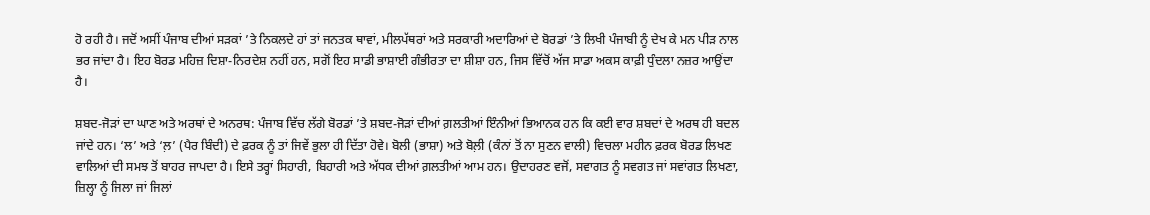ਹੋ ਰਹੀ ਹੈ। ਜਦੋਂ ਅਸੀਂ ਪੰਜਾਬ ਦੀਆਂ ਸੜਕਾਂ ’ਤੇ ਨਿਕਲਦੇ ਹਾਂ ਤਾਂ ਜਨਤਕ ਥਾਵਾਂ, ਮੀਲਪੱਥਰਾਂ ਅਤੇ ਸਰਕਾਰੀ ਅਦਾਰਿਆਂ ਦੇ ਬੋਰਡਾਂ ’ਤੇ ਲਿਖੀ ਪੰਜਾਬੀ ਨੂੰ ਦੇਖ ਕੇ ਮਨ ਪੀੜ ਨਾਲ ਭਰ ਜਾਂਦਾ ਹੈ। ਇਹ ਬੋਰਡ ਮਹਿਜ਼ ਦਿਸ਼ਾ-ਨਿਰਦੇਸ਼ ਨਹੀਂ ਹਨ, ਸਗੋਂ ਇਹ ਸਾਡੀ ਭਾਸ਼ਾਈ ਗੰਭੀਰਤਾ ਦਾ ਸ਼ੀਸ਼ਾ ਹਨ, ਜਿਸ ਵਿੱਚੋਂ ਅੱਜ ਸਾਡਾ ਅਕਸ ਕਾਫ਼ੀ ਧੁੰਦਲਾ ਨਜ਼ਰ ਆਉਂਦਾ ਹੈ।

ਸ਼ਬਦ-ਜੋੜਾਂ ਦਾ ਘਾਣ ਅਤੇ ਅਰਥਾਂ ਦੇ ਅਨਰਥ: ਪੰਜਾਬ ਵਿੱਚ ਲੱਗੇ ਬੋਰਡਾਂ ’ਤੇ ਸ਼ਬਦ-ਜੋੜਾਂ ਦੀਆਂ ਗ਼ਲਤੀਆਂ ਇੰਨੀਆਂ ਭਿਆਨਕ ਹਨ ਕਿ ਕਈ ਵਾਰ ਸ਼ਬਦਾਂ ਦੇ ਅਰਥ ਹੀ ਬਦਲ ਜਾਂਦੇ ਹਨ। ‘ਲ’ ਅਤੇ ‘ਲ਼’ (ਪੈਰ ਬਿੰਦੀ) ਦੇ ਫ਼ਰਕ ਨੂੰ ਤਾਂ ਜਿਵੇਂ ਭੁਲਾ ਹੀ ਦਿੱਤਾ ਹੋਵੇ। ਬੋਲੀ (ਭਾਸ਼ਾ) ਅਤੇ ਬੋਲ਼ੀ (ਕੰਨਾਂ ਤੋਂ ਨਾ ਸੁਣਨ ਵਾਲੀ) ਵਿਚਲਾ ਮਹੀਨ ਫ਼ਰਕ ਬੋਰਡ ਲਿਖਣ ਵਾਲਿਆਂ ਦੀ ਸਮਝ ਤੋਂ ਬਾਹਰ ਜਾਪਦਾ ਹੈ। ਇਸੇ ਤਰ੍ਹਾਂ ਸਿਹਾਰੀ, ਬਿਹਾਰੀ ਅਤੇ ਅੱਧਕ ਦੀਆਂ ਗ਼ਲਤੀਆਂ ਆਮ ਹਨ। ਉਦਾਹਰਣ ਵਜੋਂ, ਸਵਾਗਤ ਨੂੰ ਸਵਗਤ ਜਾਂ ਸਵਾਂਗਤ ਲਿਖਣਾ, ਜ਼ਿਲ੍ਹਾ ਨੂੰ ਜਿਲਾ ਜਾਂ ਜਿਲਾਂ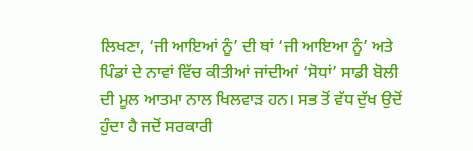ਲਿਖਣਾ, ‘ਜੀ ਆਇਆਂ ਨੂੰ’ ਦੀ ਥਾਂ ‘ਜੀ ਆਇਆ ਨੂੰ’ ਅਤੇ ਪਿੰਡਾਂ ਦੇ ਨਾਵਾਂ ਵਿੱਚ ਕੀਤੀਆਂ ਜਾਂਦੀਆਂ ‘ਸੋਧਾਂ’ ਸਾਡੀ ਬੋਲੀ ਦੀ ਮੂਲ ਆਤਮਾ ਨਾਲ ਖਿਲਵਾੜ ਹਨ। ਸਭ ਤੋਂ ਵੱਧ ਦੁੱਖ ਉਦੋਂ ਹੁੰਦਾ ਹੈ ਜਦੋਂ ਸਰਕਾਰੀ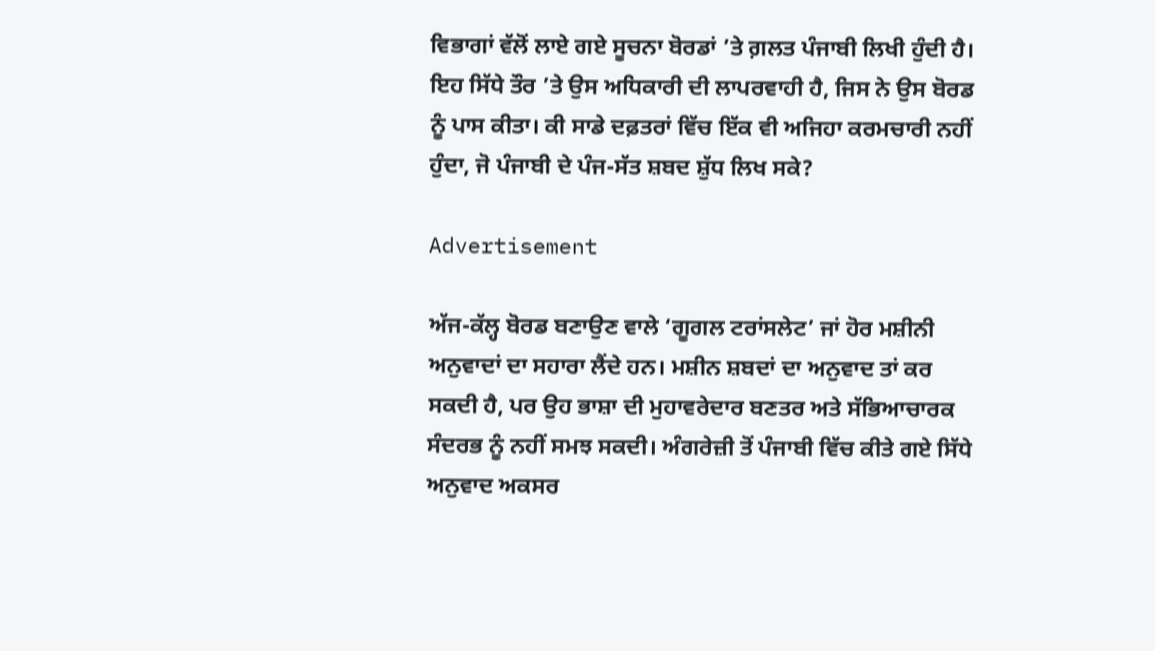ਵਿਭਾਗਾਂ ਵੱਲੋਂ ਲਾਏ ਗਏ ਸੂਚਨਾ ਬੋਰਡਾਂ ’ਤੇ ਗ਼ਲਤ ਪੰਜਾਬੀ ਲਿਖੀ ਹੁੰਦੀ ਹੈ। ਇਹ ਸਿੱਧੇ ਤੌਰ ’ਤੇ ਉਸ ਅਧਿਕਾਰੀ ਦੀ ਲਾਪਰਵਾਹੀ ਹੈ, ਜਿਸ ਨੇ ਉਸ ਬੋਰਡ ਨੂੰ ਪਾਸ ਕੀਤਾ। ਕੀ ਸਾਡੇ ਦਫ਼ਤਰਾਂ ਵਿੱਚ ਇੱਕ ਵੀ ਅਜਿਹਾ ਕਰਮਚਾਰੀ ਨਹੀਂ ਹੁੰਦਾ, ਜੋ ਪੰਜਾਬੀ ਦੇ ਪੰਜ-ਸੱਤ ਸ਼ਬਦ ਸ਼ੁੱਧ ਲਿਖ ਸਕੇ?

Advertisement

ਅੱਜ-ਕੱਲ੍ਹ ਬੋਰਡ ਬਣਾਉਣ ਵਾਲੇ ‘ਗੂਗਲ ਟਰਾਂਸਲੇਟ’ ਜਾਂ ਹੋਰ ਮਸ਼ੀਨੀ ਅਨੁਵਾਦਾਂ ਦਾ ਸਹਾਰਾ ਲੈਂਦੇ ਹਨ। ਮਸ਼ੀਨ ਸ਼ਬਦਾਂ ਦਾ ਅਨੁਵਾਦ ਤਾਂ ਕਰ ਸਕਦੀ ਹੈ, ਪਰ ਉਹ ਭਾਸ਼ਾ ਦੀ ਮੁਹਾਵਰੇਦਾਰ ਬਣਤਰ ਅਤੇ ਸੱਭਿਆਚਾਰਕ ਸੰਦਰਭ ਨੂੰ ਨਹੀਂ ਸਮਝ ਸਕਦੀ। ਅੰਗਰੇਜ਼ੀ ਤੋਂ ਪੰਜਾਬੀ ਵਿੱਚ ਕੀਤੇ ਗਏ ਸਿੱਧੇ ਅਨੁਵਾਦ ਅਕਸਰ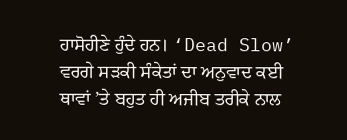ਹਾਸੋਹੀਣੇ ਹੁੰਦੇ ਹਨ। ‘Dead Slow’ ਵਰਗੇ ਸੜਕੀ ਸੰਕੇਤਾਂ ਦਾ ਅਨੁਵਾਦ ਕਈ ਥਾਵਾਂ ’ਤੇ ਬਹੁਤ ਹੀ ਅਜੀਬ ਤਰੀਕੇ ਨਾਲ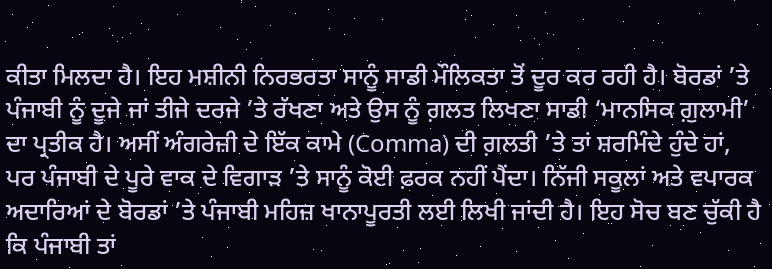ਕੀਤਾ ਮਿਲਦਾ ਹੈ। ਇਹ ਮਸ਼ੀਨੀ ਨਿਰਭਰਤਾ ਸਾਨੂੰ ਸਾਡੀ ਮੌਲਿਕਤਾ ਤੋਂ ਦੂਰ ਕਰ ਰਹੀ ਹੈ। ਬੋਰਡਾਂ ’ਤੇ ਪੰਜਾਬੀ ਨੂੰ ਦੂਜੇ ਜਾਂ ਤੀਜੇ ਦਰਜੇ ’ਤੇ ਰੱਖਣਾ ਅਤੇ ਉਸ ਨੂੰ ਗ਼ਲਤ ਲਿਖਣਾ ਸਾਡੀ ‘ਮਾਨਸਿਕ ਗ਼ੁਲਾਮੀ’ ਦਾ ਪ੍ਰਤੀਕ ਹੈ। ਅਸੀਂ ਅੰਗਰੇਜ਼ੀ ਦੇ ਇੱਕ ਕਾਮੇ (Comma) ਦੀ ਗ਼ਲਤੀ ’ਤੇ ਤਾਂ ਸ਼ਰਮਿੰਦੇ ਹੁੰਦੇ ਹਾਂ, ਪਰ ਪੰਜਾਬੀ ਦੇ ਪੂਰੇ ਵਾਕ ਦੇ ਵਿਗਾੜ ’ਤੇ ਸਾਨੂੰ ਕੋਈ ਫ਼ਰਕ ਨਹੀਂ ਪੈਂਦਾ। ਨਿੱਜੀ ਸਕੂਲਾਂ ਅਤੇ ਵਪਾਰਕ ਅਦਾਰਿਆਂ ਦੇ ਬੋਰਡਾਂ ’ਤੇ ਪੰਜਾਬੀ ਮਹਿਜ਼ ਖਾਨਾਪੂਰਤੀ ਲਈ ਲਿਖੀ ਜਾਂਦੀ ਹੈ। ਇਹ ਸੋਚ ਬਣ ਚੁੱਕੀ ਹੈ ਕਿ ਪੰਜਾਬੀ ਤਾਂ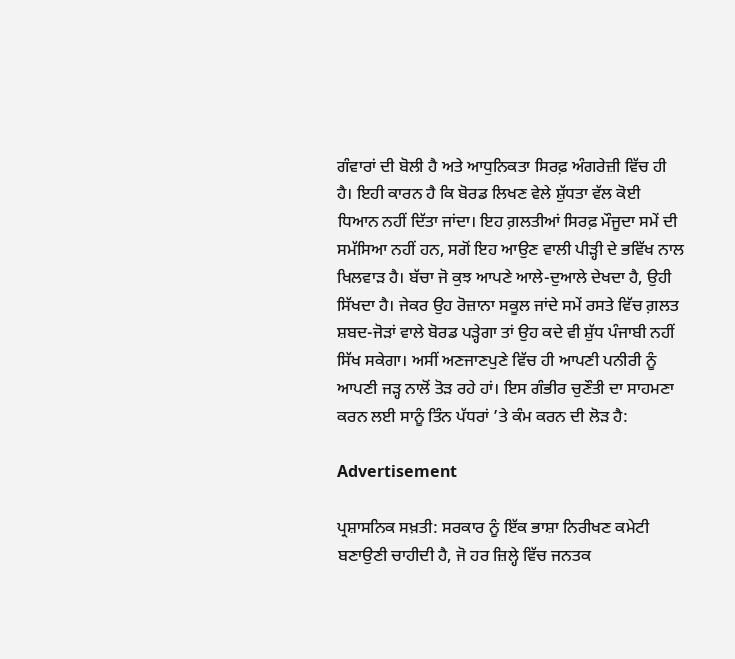ਗੰਵਾਰਾਂ ਦੀ ਬੋਲੀ ਹੈ ਅਤੇ ਆਧੁਨਿਕਤਾ ਸਿਰਫ਼ ਅੰਗਰੇਜ਼ੀ ਵਿੱਚ ਹੀ ਹੈ। ਇਹੀ ਕਾਰਨ ਹੈ ਕਿ ਬੋਰਡ ਲਿਖਣ ਵੇਲੇ ਸ਼ੁੱਧਤਾ ਵੱਲ ਕੋਈ ਧਿਆਨ ਨਹੀਂ ਦਿੱਤਾ ਜਾਂਦਾ। ਇਹ ਗ਼ਲਤੀਆਂ ਸਿਰਫ਼ ਮੌਜੂਦਾ ਸਮੇਂ ਦੀ ਸਮੱਸਿਆ ਨਹੀਂ ਹਨ, ਸਗੋਂ ਇਹ ਆਉਣ ਵਾਲੀ ਪੀੜ੍ਹੀ ਦੇ ਭਵਿੱਖ ਨਾਲ ਖਿਲਵਾੜ ਹੈ। ਬੱਚਾ ਜੋ ਕੁਝ ਆਪਣੇ ਆਲੇ-ਦੁਆਲੇ ਦੇਖਦਾ ਹੈ, ਉਹੀ ਸਿੱਖਦਾ ਹੈ। ਜੇਕਰ ਉਹ ਰੋਜ਼ਾਨਾ ਸਕੂਲ ਜਾਂਦੇ ਸਮੇਂ ਰਸਤੇ ਵਿੱਚ ਗ਼ਲਤ ਸ਼ਬਦ-ਜੋੜਾਂ ਵਾਲੇ ਬੋਰਡ ਪੜ੍ਹੇਗਾ ਤਾਂ ਉਹ ਕਦੇ ਵੀ ਸ਼ੁੱਧ ਪੰਜਾਬੀ ਨਹੀਂ ਸਿੱਖ ਸਕੇਗਾ। ਅਸੀਂ ਅਣਜਾਣਪੁਣੇ ਵਿੱਚ ਹੀ ਆਪਣੀ ਪਨੀਰੀ ਨੂੰ ਆਪਣੀ ਜੜ੍ਹ ਨਾਲੋਂ ਤੋੜ ਰਹੇ ਹਾਂ। ਇਸ ਗੰਭੀਰ ਚੁਣੌਤੀ ਦਾ ਸਾਹਮਣਾ ਕਰਨ ਲਈ ਸਾਨੂੰ ਤਿੰਨ ਪੱਧਰਾਂ ’ਤੇ ਕੰਮ ਕਰਨ ਦੀ ਲੋੜ ਹੈ:

Advertisement

ਪ੍ਰਸ਼ਾਸਨਿਕ ਸਖ਼ਤੀ: ਸਰਕਾਰ ਨੂੰ ਇੱਕ ਭਾਸ਼ਾ ਨਿਰੀਖਣ ਕਮੇਟੀ ਬਣਾਉਣੀ ਚਾਹੀਦੀ ਹੈ, ਜੋ ਹਰ ਜ਼ਿਲ੍ਹੇ ਵਿੱਚ ਜਨਤਕ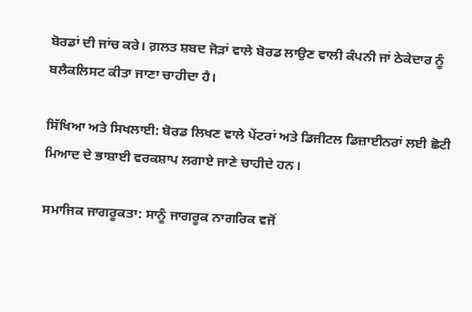ਬੋਰਡਾਂ ਦੀ ਜਾਂਚ ਕਰੇ। ਗ਼ਲਤ ਸ਼ਬਦ ਜੋੜਾਂ ਵਾਲੇ ਬੋਰਡ ਲਾਉਣ ਵਾਲੀ ਕੰਪਨੀ ਜਾਂ ਠੇਕੇਦਾਰ ਨੂੰ ਬਲੈਕਲਿਸਟ ਕੀਤਾ ਜਾਣਾ ਚਾਹੀਦਾ ਹੈ।

ਸਿੱਖਿਆ ਅਤੇ ਸਿਖਲਾਈ: ਬੋਰਡ ਲਿਖਣ ਵਾਲੇ ਪੇਂਟਰਾਂ ਅਤੇ ਡਿਜੀਟਲ ਡਿਜ਼ਾਈਨਰਾਂ ਲਈ ਛੋਟੀ ਮਿਆਦ ਦੇ ਭਾਸ਼ਾਈ ਵਰਕਸ਼ਾਪ ਲਗਾਏ ਜਾਣੇ ਚਾਹੀਦੇ ਹਨ।

ਸਮਾਜਿਕ ਜਾਗਰੂਕਤਾ: ਸਾਨੂੰ ਜਾਗਰੂਕ ਨਾਗਰਿਕ ਵਜੋਂ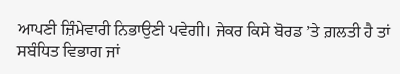ਆਪਣੀ ਜ਼ਿੰਮੇਵਾਰੀ ਨਿਭਾਉਣੀ ਪਵੇਗੀ। ਜੇਕਰ ਕਿਸੇ ਬੋਰਡ ’ਤੇ ਗ਼ਲਤੀ ਹੈ ਤਾਂ ਸਬੰਧਿਤ ਵਿਭਾਗ ਜਾਂ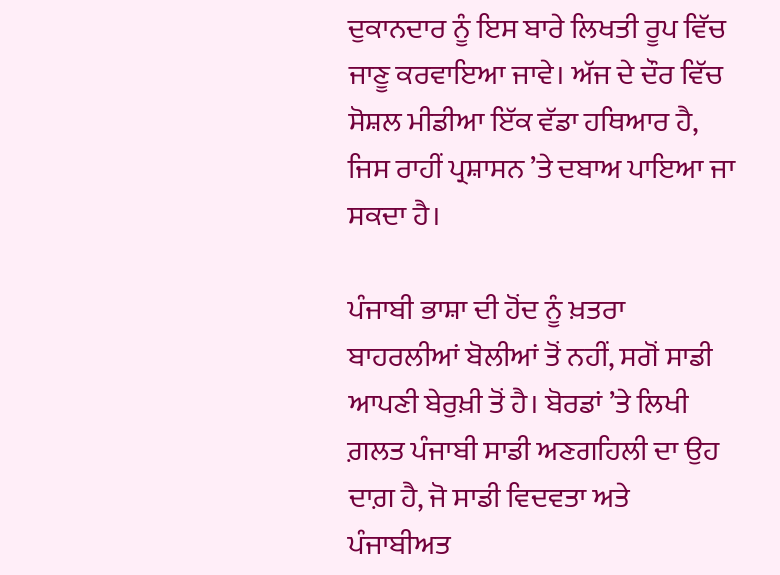ਦੁਕਾਨਦਾਰ ਨੂੰ ਇਸ ਬਾਰੇ ਲਿਖਤੀ ਰੂਪ ਵਿੱਚ ਜਾਣੂ ਕਰਵਾਇਆ ਜਾਵੇ। ਅੱਜ ਦੇ ਦੌਰ ਵਿੱਚ ਸੋਸ਼ਲ ਮੀਡੀਆ ਇੱਕ ਵੱਡਾ ਹਥਿਆਰ ਹੈ, ਜਿਸ ਰਾਹੀਂ ਪ੍ਰਸ਼ਾਸਨ ’ਤੇ ਦਬਾਅ ਪਾਇਆ ਜਾ ਸਕਦਾ ਹੈ।

ਪੰਜਾਬੀ ਭਾਸ਼ਾ ਦੀ ਹੋਂਦ ਨੂੰ ਖ਼ਤਰਾ ਬਾਹਰਲੀਆਂ ਬੋਲੀਆਂ ਤੋਂ ਨਹੀਂ, ਸਗੋਂ ਸਾਡੀ ਆਪਣੀ ਬੇਰੁਖ਼ੀ ਤੋਂ ਹੈ। ਬੋਰਡਾਂ ’ਤੇ ਲਿਖੀ ਗ਼ਲਤ ਪੰਜਾਬੀ ਸਾਡੀ ਅਣਗਹਿਲੀ ਦਾ ਉਹ ਦਾਗ਼ ਹੈ, ਜੋ ਸਾਡੀ ਵਿਦਵਤਾ ਅਤੇ ਪੰਜਾਬੀਅਤ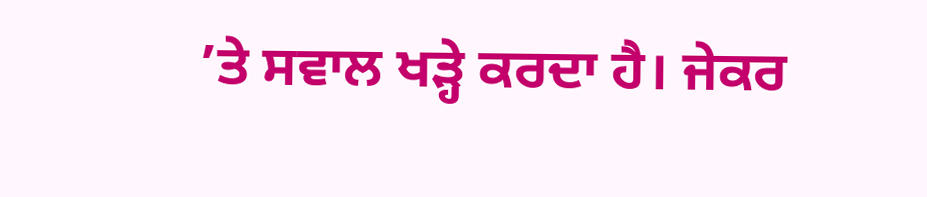’ਤੇ ਸਵਾਲ ਖੜ੍ਹੇ ਕਰਦਾ ਹੈ। ਜੇਕਰ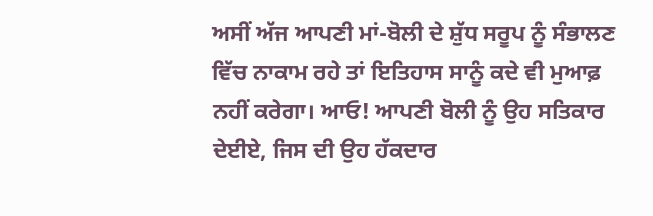ਅਸੀਂ ਅੱਜ ਆਪਣੀ ਮਾਂ-ਬੋਲੀ ਦੇ ਸ਼ੁੱਧ ਸਰੂਪ ਨੂੰ ਸੰਭਾਲਣ ਵਿੱਚ ਨਾਕਾਮ ਰਹੇ ਤਾਂ ਇਤਿਹਾਸ ਸਾਨੂੰ ਕਦੇ ਵੀ ਮੁਆਫ਼ ਨਹੀਂ ਕਰੇਗਾ। ਆਓ! ਆਪਣੀ ਬੋਲੀ ਨੂੰ ਉਹ ਸਤਿਕਾਰ ਦੇਈਏ, ਜਿਸ ਦੀ ਉਹ ਹੱਕਦਾਰ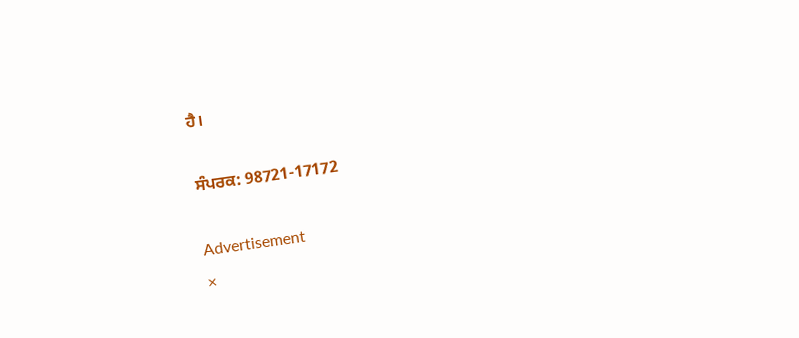ਹੈ।

ਸੰਪਰਕ: 98721-17172

Advertisement
×